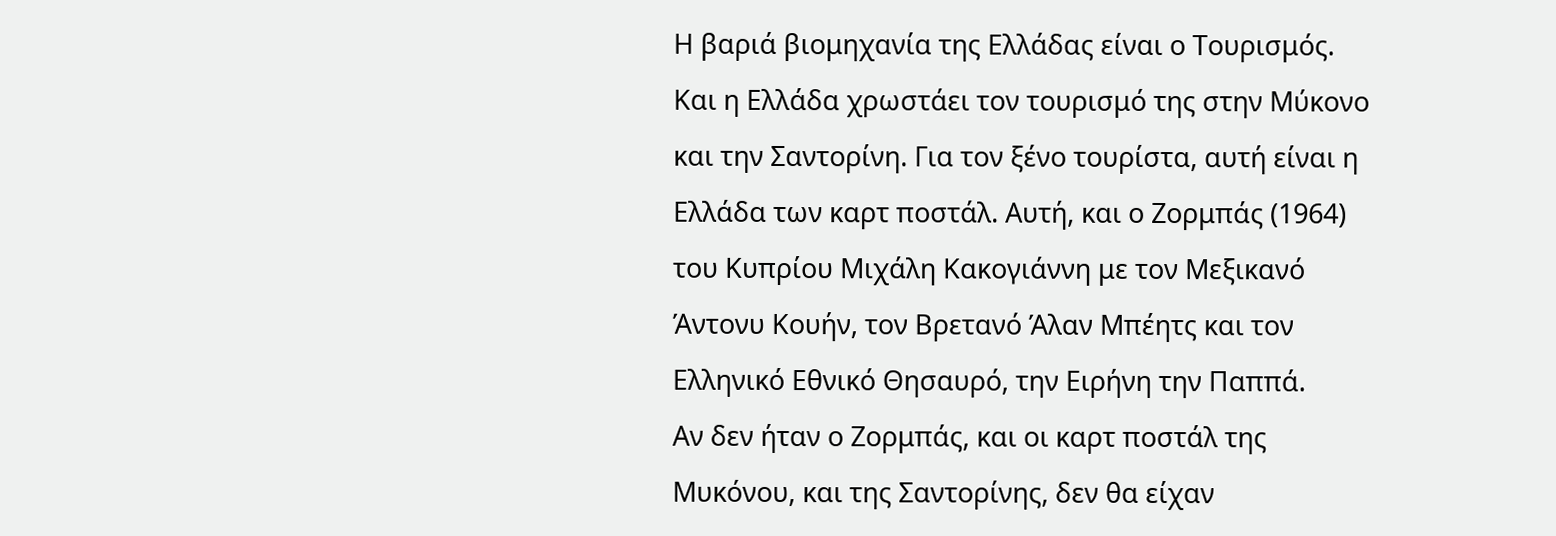Η βαριά βιομηχανία της Ελλάδας είναι ο Τουρισμός. Και η Ελλάδα χρωστάει τον τουρισμό της στην Μύκονο και την Σαντορίνη. Για τον ξένο τουρίστα, αυτή είναι η Ελλάδα των καρτ ποστάλ. Αυτή, και ο Ζορμπάς (1964) του Κυπρίου Μιχάλη Κακογιάννη με τον Μεξικανό Άντονυ Κουήν, τον Βρετανό Άλαν Μπέητς και τον Ελληνικό Εθνικό Θησαυρό, την Ειρήνη την Παππά.
Αν δεν ήταν ο Ζορμπάς, και οι καρτ ποστάλ της Μυκόνου, και της Σαντορίνης, δεν θα είχαν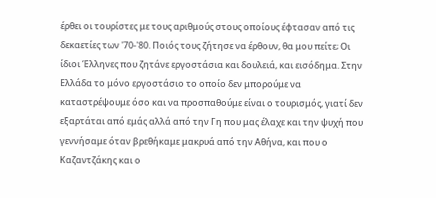έρθει οι τουρίστες με τους αριθμούς στους οποίους έφτασαν από τις δεκαετίες των '70-'80. Ποιός τους ζήτησε να έρθουν, θα μου πείτε; Οι ίδιοι Έλληνες που ζητάνε εργοστάσια και δουλειά, και εισόδημα. Στην Ελλάδα το μόνο εργοστάσιο το οποίο δεν μπορούμε να καταστρέψουμε όσο και να προσπαθούμε είναι ο τουρισμός, γιατί δεν εξαρτάται από εμάς αλλά από την Γη που μας έλαχε και την ψυχή που γεννήσαμε όταν βρεθήκαμε μακρυά από την Αθήνα, και που ο Καζαντζάκης και ο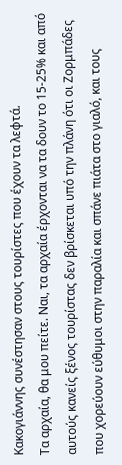Κακογιάννης συνέστησαν στους τουρίστες που έχουν τα λεφτά.
Τα αρχαία, θα μου πείτε. Ναι, τα αρχαία έρχονται να τα δουν το 15-25% και από αυτούς κανείς ξένος τουρίστας δεν βρίσκεται υπό την πλάνη ότι οι Ζορμπάδες που χορεύουν εύθυμοι στην παραλία και σπάνε πιάτα στο γιαλό, και τους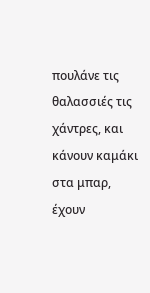πουλάνε τις θαλασσιές τις χάντρες, και κάνουν καμάκι στα μπαρ, έχουν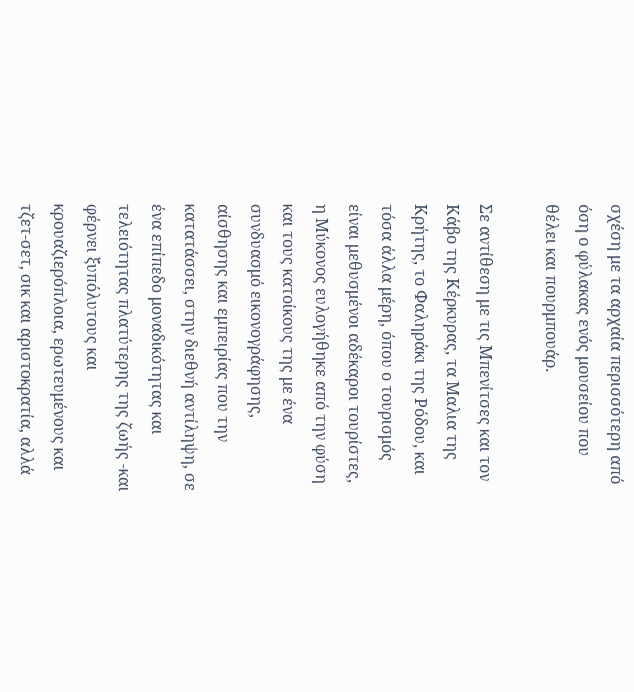σχέση με τα αρχαία περισσότερη από όση ο φύλακας ενός μουσείου που θέλει και πουρμπουάρ.

Σε αντίθεση με τις Μπενίτσες και τον Κάβο της Κέρκυρας, τα Μαλια της Κρήτης, το Φαληράκι της Ρόδου, και τόσα άλλα μέρη, όπου ο τουρισμός είναι μεθυσμένοι αδέκαροι τουρίστες, η Μύκονος ευλογήθηκε από την φύση και τους κατοίκους της με ένα συνδυασμό εικονογράφησης, αίσθησης και εμπειρίας που την κατατάσσει, στην διεθνή αντίληψη, σε ένα επίπεδο μοναδικότητας και τελειότητας πλατύτερης της ζωής -και φέρνει ξυπόλυτους και κρουαζιερόπλοια, ερωτευμένους και τζετ-σετ, σικ και αριστοκρατία, αλλά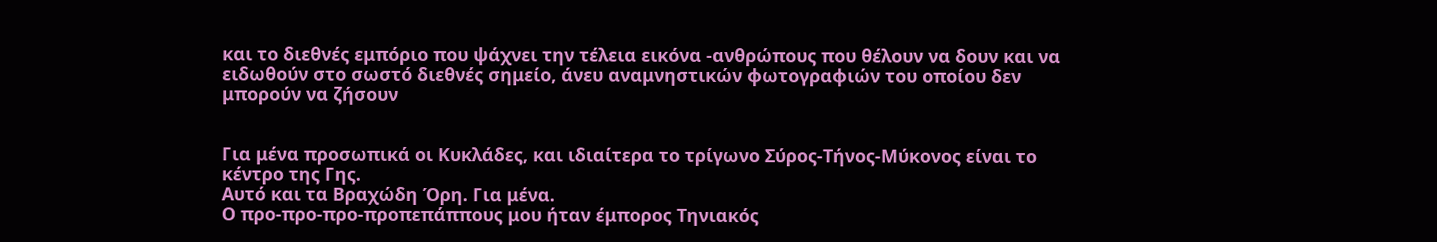και το διεθνές εμπόριο που ψάχνει την τέλεια εικόνα -ανθρώπους που θέλουν να δουν και να ειδωθούν στο σωστό διεθνές σημείο, άνευ αναμνηστικών φωτογραφιών του οποίου δεν μπορούν να ζήσουν


Για μένα προσωπικά οι Κυκλάδες, και ιδιαίτερα το τρίγωνο Σύρος-Τήνος-Μύκονος είναι το κέντρο της Γης.
Αυτό και τα Βραχώδη Όρη. Για μένα.
Ο προ-προ-προ-προπεπάππους μου ήταν έμπορος Τηνιακός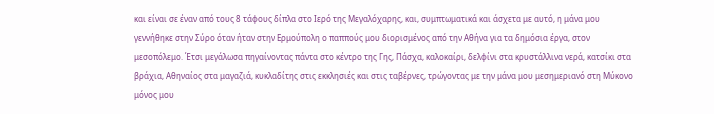και είναι σε έναν από τους 8 τάφους δίπλα στο Ιερό της Μεγαλόχαρης, και, συμπτωματικά και άσχετα με αυτό, η μάνα μου γεννήθηκε στην Σύρο όταν ήταν στην Ερμούπολη ο παππούς μου διορισμένος από την Αθήνα για τα δημόσια έργα, στον μεσοπόλεμο. Έτσι μεγάλωσα πηγαίνοντας πάντα στο κέντρο της Γης, Πάσχα, καλοκαίρι, δελφίνι στα κρυστάλλινα νερά, κατσίκι στα βράχια, Αθηναίος στα μαγαζιά, κυκλαδίτης στις εκκλησιές και στις ταβέρνες, τρώγοντας με την μάνα μου μεσημεριανό στη Μύκονο μόνος μου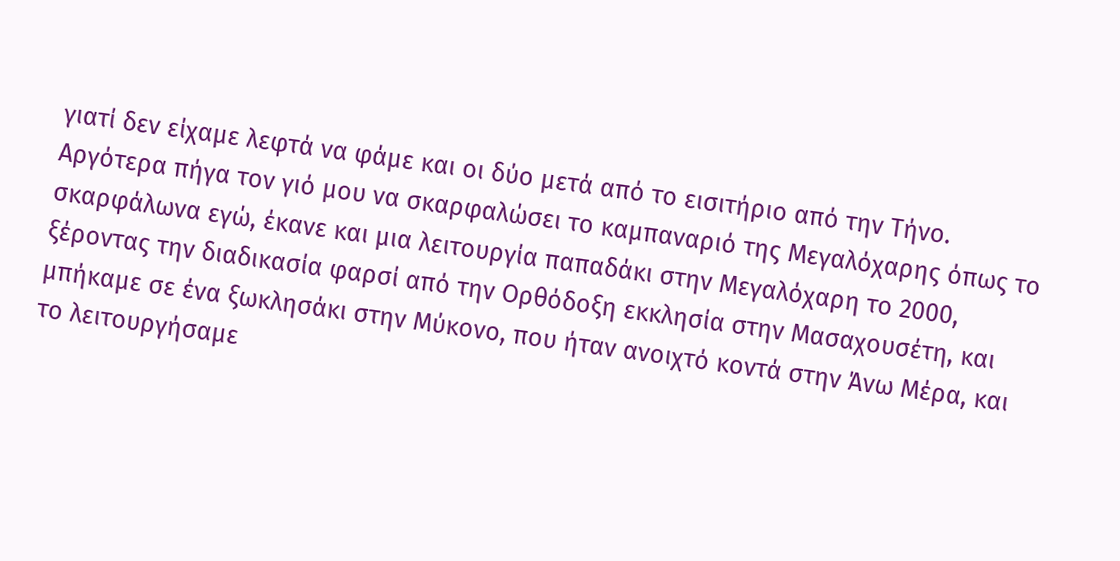γιατί δεν είχαμε λεφτά να φάμε και οι δύο μετά από το εισιτήριο από την Τήνο.
Αργότερα πήγα τον γιό μου να σκαρφαλώσει το καμπαναριό της Μεγαλόχαρης όπως το σκαρφάλωνα εγώ, έκανε και μια λειτουργία παπαδάκι στην Μεγαλόχαρη το 2000, ξέροντας την διαδικασία φαρσί από την Ορθόδοξη εκκλησία στην Μασαχουσέτη, και μπήκαμε σε ένα ξωκλησάκι στην Μύκονο, που ήταν ανοιχτό κοντά στην Άνω Μέρα, και το λειτουργήσαμε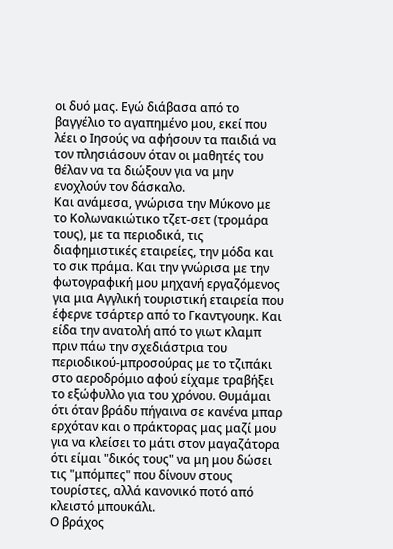οι δυό μας. Εγώ διάβασα από το βαγγέλιο το αγαπημένο μου, εκεί που λέει ο Ιησούς να αφήσουν τα παιδιά να τον πλησιάσουν όταν οι μαθητές του θέλαν να τα διώξουν για να μην ενοχλούν τον δάσκαλο.
Και ανάμεσα, γνώρισα την Μύκονο με το Κολωνακιώτικο τζετ-σετ (τρομάρα τους), με τα περιοδικά, τις διαφημιστικές εταιρείες, την μόδα και το σικ πράμα. Και την γνώρισα με την φωτογραφική μου μηχανή εργαζόμενος για μια Αγγλική τουριστική εταιρεία που έφερνε τσάρτερ από το Γκαντγουηκ. Και είδα την ανατολή από το γιωτ κλαμπ πριν πάω την σχεδιάστρια του περιοδικού-μπροσούρας με το τζιπάκι στο αεροδρόμιο αφού είχαμε τραβήξει το εξώφυλλο για του χρόνου. Θυμάμαι ότι όταν βράδυ πήγαινα σε κανένα μπαρ ερχόταν και ο πράκτορας μας μαζί μου για να κλείσει το μάτι στον μαγαζάτορα ότι είμαι "δικός τους" να μη μου δώσει τις "μπόμπες" που δίνουν στους τουρίστες, αλλά κανονικό ποτό από κλειστό μπουκάλι.
Ο βράχος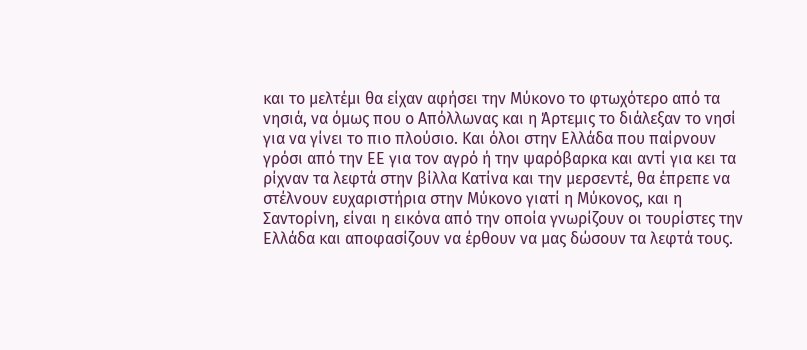και το μελτέμι θα είχαν αφήσει την Μύκονο το φτωχότερο από τα νησιά, να όμως που ο Απόλλωνας και η Άρτεμις το διάλεξαν το νησί για να γίνει το πιο πλούσιο. Και όλοι στην Ελλάδα που παίρνουν γρόσι από την ΕΕ για τον αγρό ή την ψαρόβαρκα και αντί για κει τα ρίχναν τα λεφτά στην βίλλα Κατίνα και την μερσεντέ, θα έπρεπε να στέλνουν ευχαριστήρια στην Μύκονο γιατί η Μύκονος, και η Σαντορίνη, είναι η εικόνα από την οποία γνωρίζουν οι τουρίστες την Ελλάδα και αποφασίζουν να έρθουν να μας δώσουν τα λεφτά τους.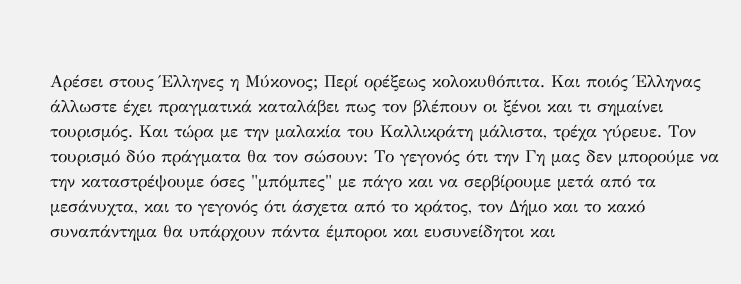Αρέσει στους Έλληνες η Μύκονος; Περί ορέξεως κολοκυθόπιτα. Και ποιός Έλληνας άλλωστε έχει πραγματικά καταλάβει πως τον βλέπουν οι ξένοι και τι σημαίνει τουρισμός. Και τώρα με την μαλακία του Καλλικράτη μάλιστα, τρέχα γύρευε. Τον τουρισμό δύο πράγματα θα τον σώσουν: Το γεγονός ότι την Γη μας δεν μπορούμε να την καταστρέψουμε όσες "μπόμπες" με πάγο και να σερβίρουμε μετά από τα μεσάνυχτα, και το γεγονός ότι άσχετα από το κράτος, τον Δήμο και το κακό συναπάντημα θα υπάρχουν πάντα έμποροι και ευσυνείδητοι και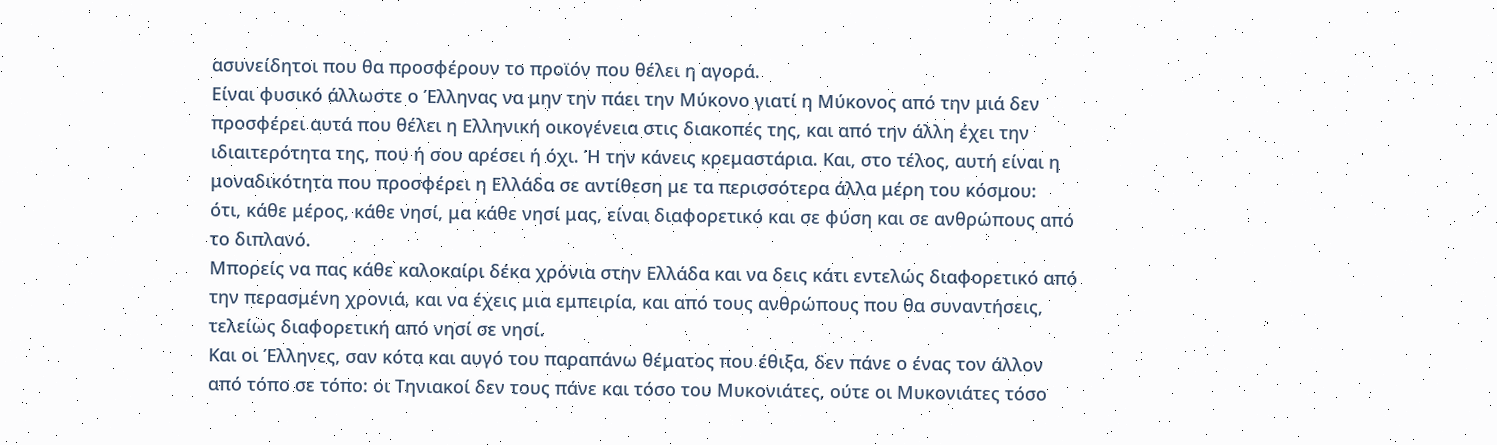ασυνείδητοι που θα προσφέρουν το προϊόν που θέλει η αγορά.
Είναι φυσικό άλλωστε ο Έλληνας να μην την πάει την Μύκονο γιατί η Μύκονος από την μιά δεν προσφέρει αυτά που θέλει η Ελληνική οικογένεια στις διακοπές της, και από την άλλη έχει την ιδιαιτερότητα της, που ή σου αρέσει ή όχι. Ή την κάνεις κρεμαστάρια. Και, στο τέλος, αυτή είναι η μοναδικότητα που προσφέρει η Ελλάδα σε αντίθεση με τα περισσότερα άλλα μέρη του κόσμου:
ότι, κάθε μέρος, κάθε νησί, μα κάθε νησί μας, είναι διαφορετικό και σε φύση και σε ανθρώπους από το διπλανό.
Μπορείς να πας κάθε καλοκαίρι δέκα χρόνια στην Ελλάδα και να δεις κάτι εντελώς διαφορετικό από την περασμένη χρονιά, και να έχεις μια εμπειρία, και από τους ανθρώπους που θα συναντήσεις, τελείως διαφορετική από νησί σε νησί.
Και οι Έλληνες, σαν κότα και αυγό του παραπάνω θέματος που έθιξα, δεν πάνε ο ένας τον άλλον από τόπο σε τόπο: οι Τηνιακοί δεν τους πάνε και τόσο του Μυκονιάτες, ούτε οι Μυκονιάτες τόσο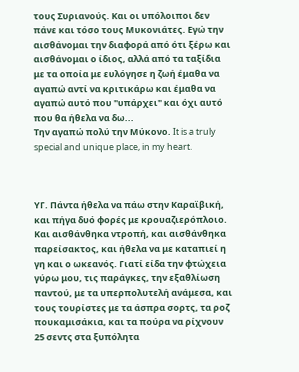τους Συριανούς. Και οι υπόλοιποι δεν πάνε και τόσο τους Μυκονιάτες. Εγώ την αισθάνομαι την διαφορά από ότι ξέρω και αισθάνομαι ο ίδιος, αλλά από τα ταξίδια με τα οποία με ευλόγησε η ζωή έμαθα να αγαπώ αντί να κριτικάρω και έμαθα να αγαπώ αυτό που "υπάρχει" και όχι αυτό που θα ήθελα να δω...
Την αγαπώ πολύ την Μύκονο. It is a truly special and unique place, in my heart.



ΥΓ. Πάντα ήθελα να πάω στην Καραϊβική, και πήγα δυό φορές με κρουαζιερόπλοιο. Και αισθάνθηκα ντροπή, και αισθάνθηκα παρείσακτος, και ήθελα να με καταπιεί η γη και ο ωκεανός. Γιατί είδα την φτώχεια γύρω μου, τις παράγκες, την εξαθλίωση παντού, με τα υπερπολυτελή ανάμεσα, και τους τουρίστες με τα άσπρα σορτς, τα ροζ πουκαμισάκια, και τα πούρα να ρίχνουν 25 σεντς στα ξυπόλητα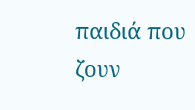παιδιά που ζουν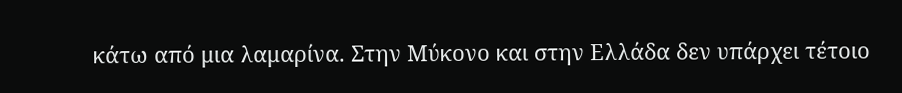κάτω από μια λαμαρίνα. Στην Μύκονο και στην Ελλάδα δεν υπάρχει τέτοιο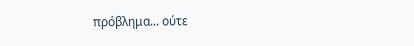πρόβλημα... ούτε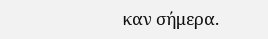καν σήμερα.